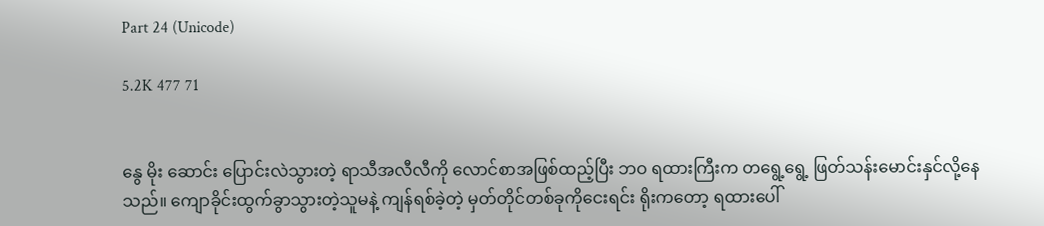Part 24 (Unicode)

5.2K 477 71


နွေ မိုး ဆောင်း ပြောင်းလဲသွားတဲ့ ရာသီအလီလီကို လောင်စာအဖြစ်ထည့်ပြီး ဘဝ ရထားကြီးက တရွေ့ရွေ့ ဖြတ်သန်းမောင်းနှင်လို့နေသည်။ ကျောခိုင်းထွက်ခွာသွားတဲ့သူမနဲ့ ကျန်ရစ်ခဲ့တဲ့ မှတ်တိုင်တစ်ခုကိုငေးရင်း ရိုးကတော့ ရထားပေါ်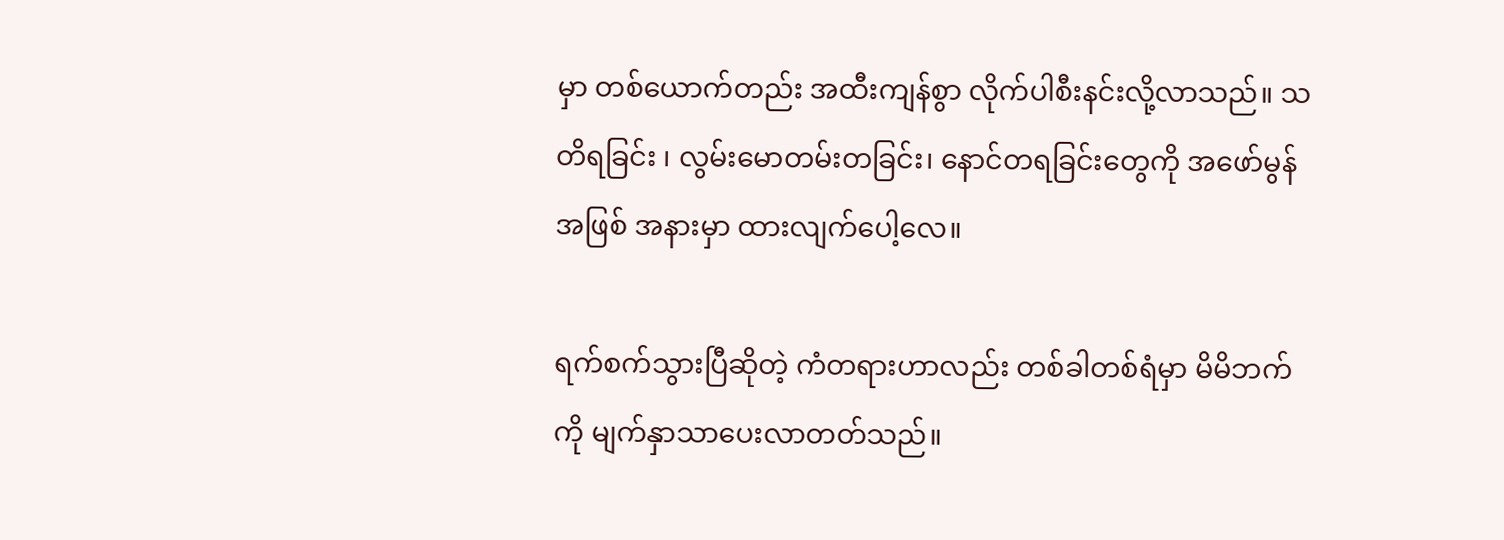မှာ တစ်ယောက်တည်း အထီးကျန်စွာ လိုက်ပါစီးနင်းလို့လာသည်။ သတိရခြင်း ၊ လွမ်းမောတမ်းတခြင်း၊ နောင်တရခြင်းတွေကို အဖော်မွန်အဖြစ် အနားမှာ ထားလျက်ပေါ့လေ။

ရက်စက်သွားပြီဆိုတဲ့ ကံတရားဟာလည်း တစ်ခါတစ်ရံမှာ မိမိဘက်ကို မျက်နှာသာပေးလာတတ်သည်။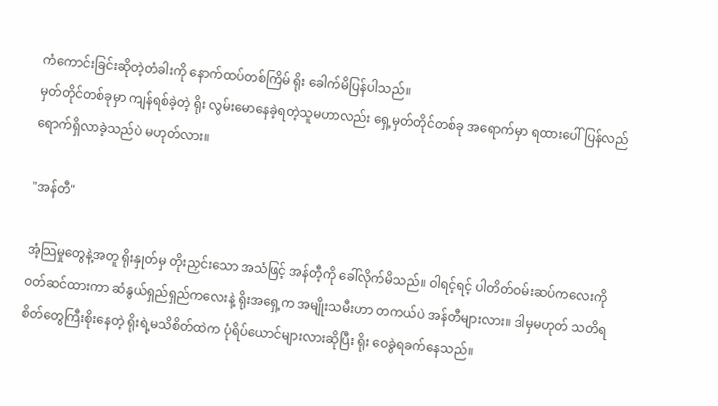ကံကောင်းခြင်းဆိုတဲ့တံခါးကို နောက်ထပ်တစ်ကြိမ် ရိုး ခေါက်မိပြန်ပါသည်။
မှတ်တိုင်တစ်ခုမှာ ကျန်ရစ်ခဲ့တဲ့ ရိုး လွမ်းမောနေခဲ့ရတဲ့သူမဟာလည်း ရှေ့မှတ်တိုင်တစ်ခု အရောက်မှာ ရထားပေါ် ပြန်လည် ရောက်ရှိလာခဲ့သည်ပဲ မဟုတ်လား။

"အန်တီ"

အံ့သြမှုတွေနဲ့အတူ ရိုးနှုတ်မှ တိုးညှင်းသော အသံဖြင့် အန်တီ့ကို ခေါ်လိုက်မိသည်။ ဝါရင့်ရင့် ပါတိတ်ဝမ်းဆပ်ကလေးကို ဝတ်ဆင်ထားကာ ဆံနွယ်ရှည်ရှည်ကလေးနဲ့ ရိုးအရှေ့က အမျိုးသမီးဟာ တကယ်ပဲ အန်တီများလား။ ဒါမှမဟုတ် သတိရစိတ်တွေကြီးစိုးနေတဲ့ ရိုးရဲ့မသိစိတ်ထဲက ပုံရိပ်ယောင်များလားဆိုပြီး ရိုး ဝေခွဲရခက်နေသည်။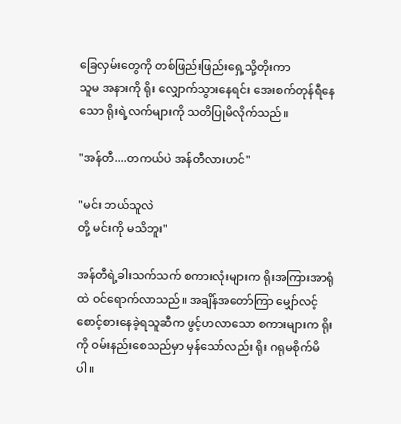ခြေလှမ်းတွေကို တစ်ဖြည်းဖြည်းရှေ့သို့တိုးကာ
သူမ အနားကို ရိုး လျှောက်သွားနေရင်း အေးစက်တုန်ရီနေသော ရိုးရဲ့လက်များကို သတိပြုမိလိုက်သည်။

"အန်တီ....တကယ်ပဲ အန်တီလားဟင်"

"မင်း ဘယ်သူလဲ
တို့ မင်းကို မသိဘူး"

အန်တီရဲ့ခါးသက်သက် စကားလုံးများက ရိုးအကြားအာရုံထဲ ဝင်ရောက်လာသည်။ အချိန်အတော်ကြာ မျှော်လင့်စောင့်စားနေခဲ့ရသူဆီက ဖွင့်ဟလာသော စကားများက ရိုးကို ဝမ်းနည်းစေသည်မှာ မှန်သော်လည်း ရိုး ဂရုမစိုက်မိပါ။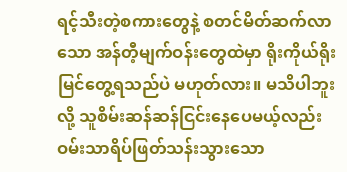ရင့်သီးတဲ့စကားတွေနဲ့ စတင်မိတ်ဆက်လာသော အန်တီ့မျက်ဝန်းတွေထဲမှာ ရိုးကိုယ်ရိုး မြင်တွေ့ရသည်ပဲ မဟုတ်လား။ မသိပါဘူးလို့ သူစိမ်းဆန်ဆန်ငြင်းနေပေမယ့်လည်း ဝမ်းသာရိပ်ဖြတ်သန်းသွားသော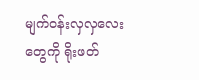မျက်ဝန်းလှလှလေးတွေကို ရိုးဖတ်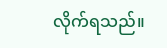လိုက်ရသည်။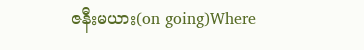ဇနီးမယား(on going)Where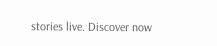stories live. Discover now